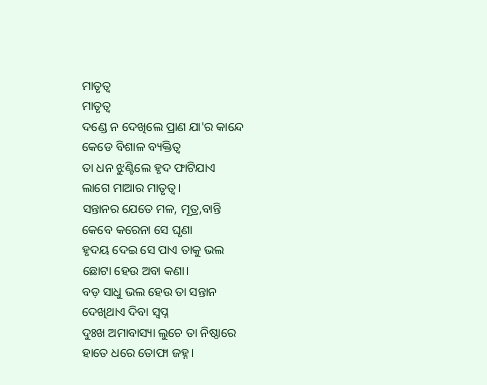ମାତୃତ୍ୱ
ମାତୃତ୍ୱ
ଦଣ୍ଡେ ନ ଦେଖିଲେ ପ୍ରାଣ ଯା'ର କାନ୍ଦେ
କେଡେ ବିଶାଳ ବ୍ୟକ୍ତିତ୍ୱ
ତା ଧନ ଝୁଣ୍ଟିଲେ ହୃଦ ଫାଟିଯାଏ
ଲାଗେ ମାଆର ମାତୃତ୍ୱ।
ସନ୍ତାନର ଯେତେ ମଳ, ମୂତ୍ର,ବାନ୍ତି
କେବେ କରେନା ସେ ଘୃଣା
ହୃଦୟ ଦେଇ ସେ ପାଏ ତାକୁ ଭଲ
ଛୋଟା ହେଉ ଅବା କଣା।
ବଡ଼ ସାଧୁ ଭଲ ହେଉ ତା ସନ୍ତାନ
ଦେଖିଥାଏ ଦିବା ସ୍ବପ୍ନ
ଦୁଃଖ ଅମାବାସ୍ୟା ଲୁଚେ ତା ନିଷ୍ଠାରେ
ହାତେ ଧରେ ତୋଫା ଜହ୍ନ।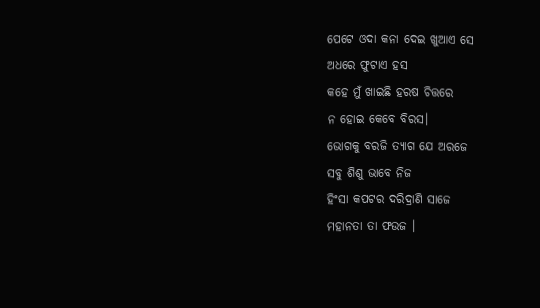ପେଟେ ଓଦା କନା ଦେଇ ଖୁଆଏ ସେ
ଅଧରେ ଫୁଟାଏ ହସ
କହେ ମୁଁ ଖାଇଛି ହରଷ ଚିତ୍ତରେ
ନ ହୋଇ କେବେ ବିରସ।
ଭୋଗକୁ ବରଜି ତ୍ୟାଗ ଯେ ଅରଜେ
ସବୁ ଶିଶୁ ଭାବେ ନିଜ
ହିଂସା କପଟର ଦରିଦ୍ରାଣି ସାଜେ
ମହାନତା ତା ଫଉଜ ।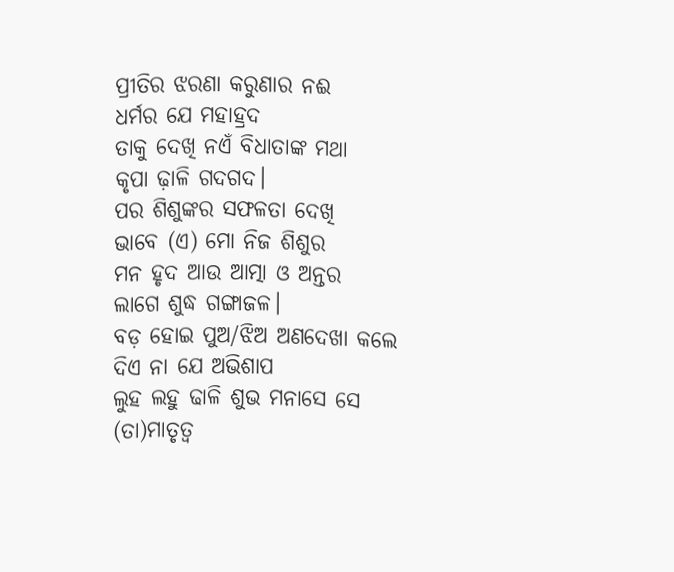ପ୍ରୀତିର ଝରଣା କରୁଣାର ନଈ
ଧର୍ମର ଯେ ମହାହ୍ରଦ
ତାକୁ ଦେଖି ନଏଁ ବିଧାତାଙ୍କ ମଥା
କୃପା ଢ଼ାଳି ଗଦଗଦ।
ପର ଶିଶୁଙ୍କର ସଫଳତା ଦେଖି
ଭାବେ (ଏ) ମୋ ନିଜ ଶିଶୁର
ମନ ହୃଦ ଆଉ ଆତ୍ମା ଓ ଅନ୍ତର
ଲାଗେ ଶୁଦ୍ଧ ଗଙ୍ଗାଜଳ।
ବଡ଼ ହୋଇ ପୁଅ/ଝିଅ ଅଣଦେଖା କଲେ
ଦିଏ ନା ଯେ ଅଭିଶାପ
ଲୁହ ଲହୁ ଢାଳି ଶୁଭ ମନାସେ ସେ
(ତା)ମାତୃତ୍ୱ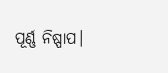ପୂର୍ଣ୍ଣ ନିଷ୍ପାପ।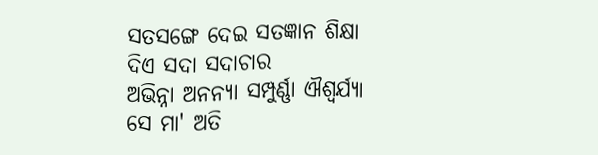ସତସଙ୍ଗେ ଦେଇ ସତଜ୍ଞାନ ଶିକ୍ଷା
ଦିଏ ସଦା ସଦାଚାର
ଅଭିନ୍ନା ଅନନ୍ୟା ସମ୍ପୁର୍ଣ୍ଣା ଐଶ୍ୱର୍ଯ୍ୟା
ସେ ମା' ଅତି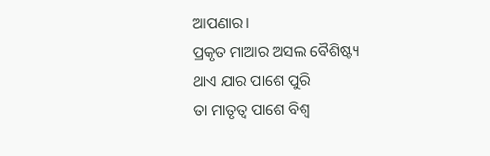ଆପଣାର।
ପ୍ରକୃତ ମାଆର ଅସଲ ବୈଶିଷ୍ଟ୍ୟ
ଥାଏ ଯାର ପାଶେ ପୁରି
ତା ମାତୃତ୍ୱ ପାଶେ ବିଶ୍ୱ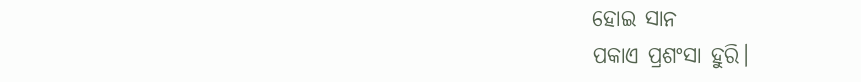ହୋଇ ସାନ
ପକାଏ ପ୍ରଶଂସା ହୁରି।